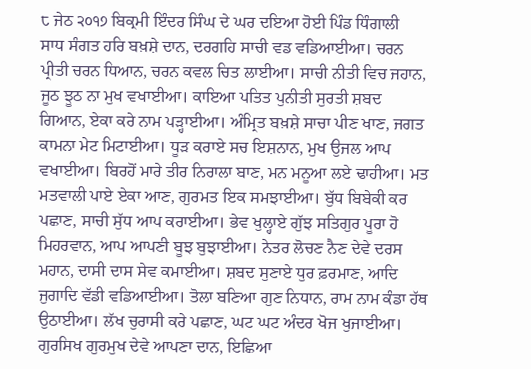੮ ਜੇਠ ੨੦੧੭ ਬਿਕ੍ਰਮੀ ਇੰਦਰ ਸਿੰਘ ਦੇ ਘਰ ਦਇਆ ਹੋਈ ਪਿੰਡ ਧਿੰਗਾਲੀ
ਸਾਧ ਸੰਗਤ ਹਰਿ ਬਖ਼ਸ਼ੇ ਦਾਨ, ਦਰਗਹਿ ਸਾਚੀ ਵਡ ਵਡਿਆਈਆ। ਚਰਨ ਪ੍ਰੀਤੀ ਚਰਨ ਧਿਆਨ, ਚਰਨ ਕਵਲ ਚਿਤ ਲਾਈਆ। ਸਾਚੀ ਨੀਤੀ ਵਿਚ ਜਹਾਨ, ਜੂਠ ਝੂਠ ਨਾ ਮੁਖ ਵਖਾਈਆ। ਕਾਇਆ ਪਤਿਤ ਪੁਨੀਤੀ ਸੁਰਤੀ ਸ਼ਬਦ ਗਿਆਨ, ਏਕਾ ਕਰੇ ਨਾਮ ਪੜ੍ਹਾਈਆ। ਅੰਮ੍ਰਿਤ ਬਖ਼ਸ਼ੇ ਸਾਚਾ ਪੀਣ ਖਾਣ, ਜਗਤ ਕਾਮਨਾ ਮੇਟ ਮਿਟਾਈਆ। ਧੂੜ ਕਰਾਏ ਸਚ ਇਸ਼ਨਾਨ, ਮੁਖ ਉਜਲ ਆਪ ਵਖਾਈਆ। ਬਿਰਹੋਂ ਮਾਰੇ ਤੀਰ ਨਿਰਾਲਾ ਬਾਣ, ਮਨ ਮਨੂਆ ਲਏ ਢਾਹੀਆ। ਮਤ ਮਤਵਾਲੀ ਪਾਏ ਏਕਾ ਆਣ, ਗੁਰਮਤ ਇਕ ਸਮਝਾਈਆ। ਬੁੱਧ ਬਿਬੇਕੀ ਕਰ ਪਛਾਣ, ਸਾਚੀ ਸੁੱਧ ਆਪ ਕਰਾਈਆ। ਭੇਵ ਖੁਲ੍ਹਾਏ ਗੁੱਝ ਸਤਿਗੁਰ ਪੂਰਾ ਹੋ ਮਿਹਰਵਾਨ, ਆਪ ਆਪਣੀ ਬੂਝ ਬੁਝਾਈਆ। ਨੇਤਰ ਲੋਚਣ ਨੈਣ ਦੇਵੇ ਦਰਸ ਮਹਾਨ, ਦਾਸੀ ਦਾਸ ਸੇਵ ਕਮਾਈਆ। ਸ਼ਬਦ ਸੁਣਾਏ ਧੁਰ ਫ਼ਰਮਾਣ, ਆਦਿ ਜੁਗਾਦਿ ਵੱਡੀ ਵਡਿਆਈਆ। ਤੋਲਾ ਬਣਿਆ ਗੁਣ ਨਿਧਾਨ, ਰਾਮ ਨਾਮ ਕੰਡਾ ਹੱਥ ਉਠਾਈਆ। ਲੱਖ ਚੁਰਾਸੀ ਕਰੇ ਪਛਾਣ, ਘਟ ਘਟ ਅੰਦਰ ਖੋਜ ਖੁਜਾਈਆ। ਗੁਰਸਿਖ ਗੁਰਮੁਖ ਦੇਵੇ ਆਪਣਾ ਦਾਨ, ਇਛਿਆ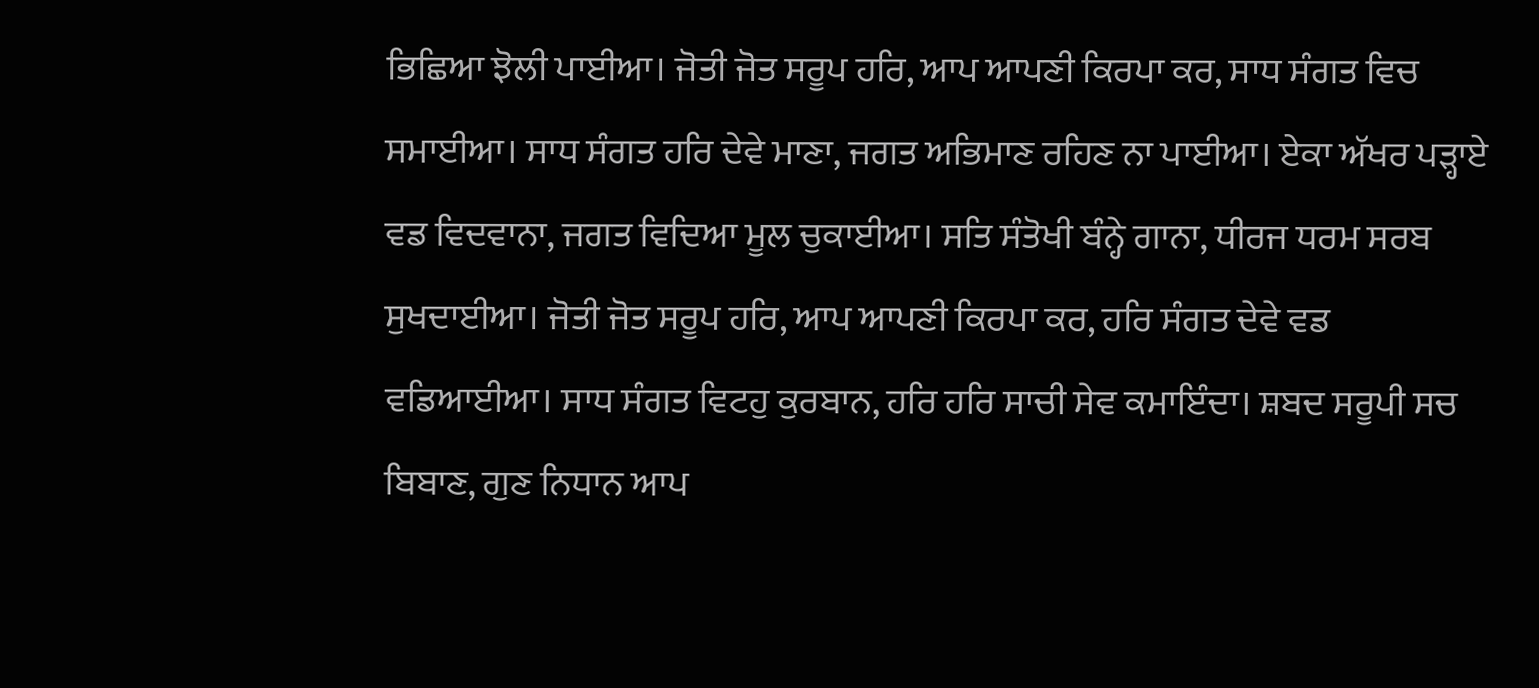ਭਿਛਿਆ ਝੋਲੀ ਪਾਈਆ। ਜੋਤੀ ਜੋਤ ਸਰੂਪ ਹਰਿ, ਆਪ ਆਪਣੀ ਕਿਰਪਾ ਕਰ, ਸਾਧ ਸੰਗਤ ਵਿਚ ਸਮਾਈਆ। ਸਾਧ ਸੰਗਤ ਹਰਿ ਦੇਵੇ ਮਾਣਾ, ਜਗਤ ਅਭਿਮਾਣ ਰਹਿਣ ਨਾ ਪਾਈਆ। ਏਕਾ ਅੱਖਰ ਪੜ੍ਹਾਏ ਵਡ ਵਿਦਵਾਨਾ, ਜਗਤ ਵਿਦਿਆ ਮੂਲ ਚੁਕਾਈਆ। ਸਤਿ ਸੰਤੋਖੀ ਬੰਨ੍ਹੇ ਗਾਨਾ, ਧੀਰਜ ਧਰਮ ਸਰਬ ਸੁਖਦਾਈਆ। ਜੋਤੀ ਜੋਤ ਸਰੂਪ ਹਰਿ, ਆਪ ਆਪਣੀ ਕਿਰਪਾ ਕਰ, ਹਰਿ ਸੰਗਤ ਦੇਵੇ ਵਡ ਵਡਿਆਈਆ। ਸਾਧ ਸੰਗਤ ਵਿਟਹੁ ਕੁਰਬਾਨ, ਹਰਿ ਹਰਿ ਸਾਚੀ ਸੇਵ ਕਮਾਇੰਦਾ। ਸ਼ਬਦ ਸਰੂਪੀ ਸਚ ਬਿਬਾਣ, ਗੁਣ ਨਿਧਾਨ ਆਪ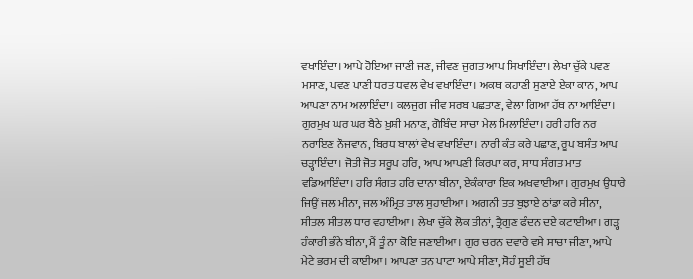ਵਖਾਇੰਦਾ। ਆਪੇ ਹੋਇਆ ਜਾਣੀ ਜਣ, ਜੀਵਣ ਜੁਗਤ ਆਪ ਸਿਖਾਇੰਦਾ। ਲੇਖਾ ਚੁੱਕੇ ਪਵਣ ਮਸਾਣ, ਪਵਣ ਪਾਣੀ ਧਰਤ ਧਵਲ ਵੇਖ ਵਖਾਇੰਦਾ। ਅਕਥ ਕਹਾਣੀ ਸੁਣਾਏ ਏਕਾ ਕਾਨ, ਆਪ ਆਪਣਾ ਨਾਮ ਅਲਾਇੰਦਾ। ਕਲਜੁਗ ਜੀਵ ਸਰਬ ਪਛਤਾਣ, ਵੇਲਾ ਗਿਆ ਹੱਥ ਨਾ ਆਇੰਦਾ। ਗੁਰਮੁਖ ਘਰ ਘਰ ਬੈਠੇ ਖ਼ੁਸ਼ੀ ਮਨਾਣ, ਗੋਬਿੰਦ ਸਾਚਾ ਮੇਲ ਮਿਲਾਇੰਦਾ। ਹਰੀ ਹਰਿ ਨਰ ਨਰਾਇਣ ਨੌਜਵਾਨ, ਬਿਰਧ ਬਾਲਾਂ ਵੇਖ ਵਖਾਇੰਦਾ। ਨਾਰੀ ਕੰਤ ਕਰੇ ਪਛਾਣ, ਰੂਪ ਬਸੰਤ ਆਪ ਚੜ੍ਹਾਇੰਦਾ। ਜੋਤੀ ਜੋਤ ਸਰੂਪ ਹਰਿ, ਆਪ ਆਪਣੀ ਕਿਰਪਾ ਕਰ, ਸਾਧ ਸੰਗਤ ਮਾਤ ਵਡਿਆਇੰਦਾ। ਹਰਿ ਸੰਗਤ ਹਰਿ ਦਾਨਾ ਬੀਨਾ, ਏਕੰਕਾਰਾ ਇਕ ਅਖਵਾਈਆ। ਗੁਰਮੁਖ ਉਧਾਰੇ ਜਿਉਂ ਜਲ ਮੀਨਾ, ਜਲ ਅੰਮ੍ਰਿਤ ਤਾਲ ਸੁਹਾਈਆ। ਅਗਨੀ ਤਤ ਬੁਝਾਏ ਠਾਂਡਾ ਕਰੇ ਸੀਨਾ, ਸੀਤਲ ਸੀਤਲ ਧਾਰ ਵਹਾਈਆ। ਲੇਖਾ ਚੁੱਕੇ ਲੋਕ ਤੀਨਾਂ, ਤ੍ਰੈਗੁਣ ਫੰਦਨ ਦਏ ਕਟਾਈਆ। ਗੜ੍ਹ ਹੰਕਾਰੀ ਭੰਨੇ ਬੀਨਾ, ਮੈਂ ਤੂੰ ਨਾ ਕੋਇ ਜਣਾਈਆ। ਗੁਰ ਚਰਨ ਦਵਾਰੇ ਵਸੇ ਸਾਚਾ ਜੀਣਾ, ਆਪੇ ਮੇਟੇ ਭਰਮ ਦੀ ਕਾਈਆ। ਆਪਣਾ ਤਨ ਪਾਟਾ ਆਪੇ ਸੀਣਾ, ਸੋਹੰ ਸੂਈ ਹੱਥ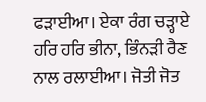ਫੜਾਈਆ। ਏਕਾ ਰੰਗ ਚੜ੍ਹਾਏ ਹਰਿ ਹਰਿ ਭੀਨਾ, ਭਿੰਨੜੀ ਰੈਣ ਨਾਲ ਰਲਾਈਆ। ਜੋਤੀ ਜੋਤ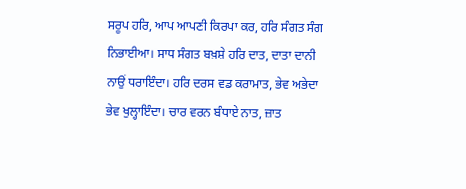ਸਰੂਪ ਹਰਿ, ਆਪ ਆਪਣੀ ਕਿਰਪਾ ਕਰ, ਹਰਿ ਸੰਗਤ ਸੰਗ ਨਿਭਾਈਆ। ਸਾਧ ਸੰਗਤ ਬਖ਼ਸ਼ੇ ਹਰਿ ਦਾਤ, ਦਾਤਾ ਦਾਨੀ ਨਾਉਂ ਧਰਾਇੰਦਾ। ਹਰਿ ਦਰਸ ਵਡ ਕਰਾਮਾਤ, ਭੇਵ ਅਭੇਦਾ ਭੇਵ ਖੁਲ੍ਹਾਇੰਦਾ। ਚਾਰ ਵਰਨ ਬੰਧਾਏ ਨਾਤ, ਜ਼ਾਤ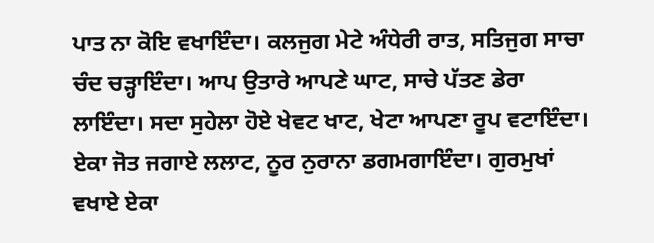ਪਾਤ ਨਾ ਕੋਇ ਵਖਾਇੰਦਾ। ਕਲਜੁਗ ਮੇਟੇ ਅੰਧੇਰੀ ਰਾਤ, ਸਤਿਜੁਗ ਸਾਚਾ ਚੰਦ ਚੜ੍ਹਾਇੰਦਾ। ਆਪ ਉਤਾਰੇ ਆਪਣੇ ਘਾਟ, ਸਾਚੇ ਪੱਤਣ ਡੇਰਾ ਲਾਇੰਦਾ। ਸਦਾ ਸੁਹੇਲਾ ਹੋਏ ਖੇਵਟ ਖਾਟ, ਖੇਟਾ ਆਪਣਾ ਰੂਪ ਵਟਾਇੰਦਾ। ਏਕਾ ਜੋਤ ਜਗਾਏ ਲਲਾਟ, ਨੂਰ ਨੁਰਾਨਾ ਡਗਮਗਾਇੰਦਾ। ਗੁਰਮੁਖਾਂ ਵਖਾਏ ਏਕਾ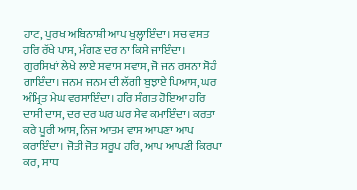ਹਾਟ, ਪੁਰਖ ਅਬਿਨਾਸ਼ੀ ਆਪ ਖੁਲ੍ਹਾਇੰਦਾ। ਸਚ ਵਸਤ ਹਰਿ ਰੱਖੇ ਪਾਸ, ਮੰਗਣ ਦਰ ਨਾ ਕਿਸੇ ਜਾਇੰਦਾ। ਗੁਰਸਿਖਾਂ ਲੇਖੇ ਲਾਏ ਸਵਾਸ ਸਵਾਸ, ਜੋ ਜਨ ਰਸਨਾ ਸੋਹੰ ਗਾਇੰਦਾ। ਜਨਮ ਜਨਮ ਦੀ ਲੱਗੀ ਬੁਝਾਏ ਪਿਆਸ, ਘਰ ਅੰਮ੍ਰਿਤ ਮੇਘ ਵਰਸਾਇੰਦਾ। ਹਰਿ ਸੰਗਤ ਹੋਇਆ ਹਰਿ ਦਾਸੀ ਦਾਸ, ਦਰ ਦਰ ਘਰ ਘਰ ਸੇਵ ਕਮਾਇੰਦਾ। ਕਰਤਾ ਕਰੇ ਪੂਰੀ ਆਸ, ਨਿਜ ਆਤਮ ਵਾਸ ਆਪਣਾ ਆਪ ਕਰਾਇੰਦਾ। ਜੋਤੀ ਜੋਤ ਸਰੂਪ ਹਰਿ, ਆਪ ਆਪਣੀ ਕਿਰਪਾ ਕਰ, ਸਾਧ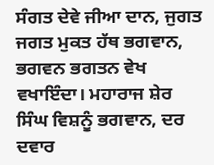ਸੰਗਤ ਦੇਵੇ ਜੀਆ ਦਾਨ, ਜੁਗਤ ਜਗਤ ਮੁਕਤ ਹੱਥ ਭਗਵਾਨ, ਭਗਵਨ ਭਗਤਨ ਵੇਖ ਵਖਾਇੰਦਾ। ਮਹਾਰਾਜ ਸ਼ੇਰ ਸਿੰਘ ਵਿਸ਼ਨੂੰ ਭਗਵਾਨ, ਦਰ ਦਵਾਰ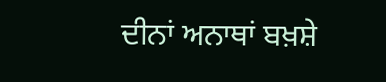ਦੀਨਾਂ ਅਨਾਥਾਂ ਬਖ਼ਸ਼ੇ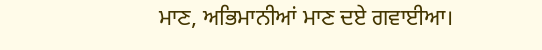ਮਾਣ, ਅਭਿਮਾਨੀਆਂ ਮਾਣ ਦਏ ਗਵਾਈਆ।